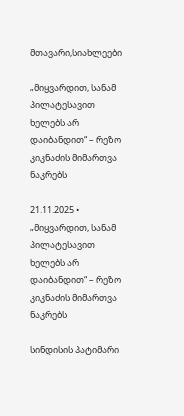მთავარი,სიახლეები

„მიყვარდით, სანამ პილატესავით ხელებს არ დაიბანდით“ – რეზო კიკნაძის მიმართვა ნაკრებს

21.11.2025 •
„მიყვარდით, სანამ პილატესავით ხელებს არ დაიბანდით“ – რეზო კიკნაძის მიმართვა ნაკრებს

სინდისის პატიმარი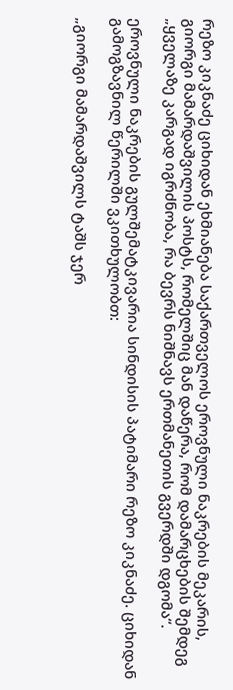რეზო კიკნაძე ციხიდან ეხმიანება საქართველოს ეროვნული ნაკრების მეკარის, გიორგი მამარდაშვილის პოსტს, რომელშიც მან დაწერა, რომ დამარცხების შემდეგ „ყველაზე კარგად იგრძნობა, რა ბევრს ნიშნავს ერთმანეთის გვერდში დგომა“.

ეროვნული ნაკრების გულშემატკივარია სინდისის პატიმარი რეზო კიკნაძე. ციხიდან გამოგზავნილ წერილში ვკითხულობთ:

„გიორგი მამარდაშვილს ტაშს ჯერ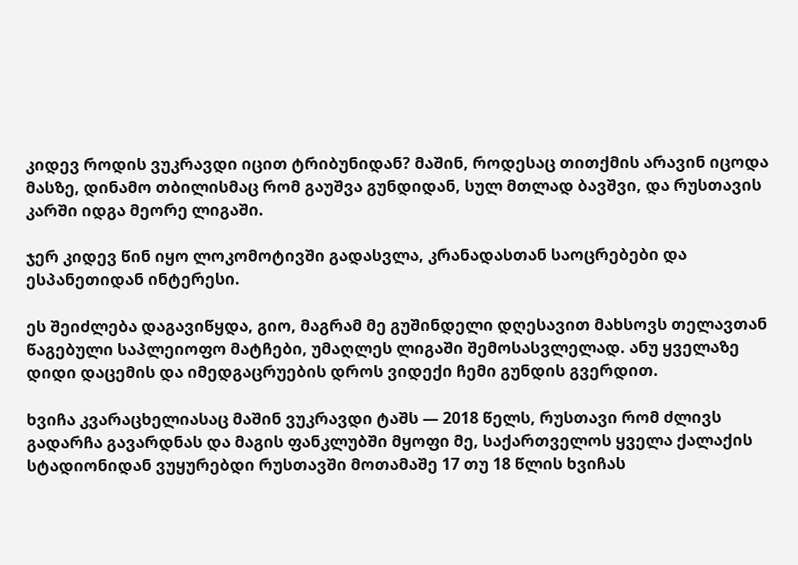კიდევ როდის ვუკრავდი იცით ტრიბუნიდან? მაშინ, როდესაც თითქმის არავინ იცოდა მასზე, დინამო თბილისმაც რომ გაუშვა გუნდიდან, სულ მთლად ბავშვი, და რუსთავის კარში იდგა მეორე ლიგაში.

ჯერ კიდევ წინ იყო ლოკომოტივში გადასვლა, კრანადასთან საოცრებები და ესპანეთიდან ინტერესი.

ეს შეიძლება დაგავიწყდა, გიო, მაგრამ მე გუშინდელი დღესავით მახსოვს თელავთან წაგებული საპლეიოფო მატჩები, უმაღლეს ლიგაში შემოსასვლელად. ანუ ყველაზე დიდი დაცემის და იმედგაცრუების დროს ვიდექი ჩემი გუნდის გვერდით.

ხვიჩა კვარაცხელიასაც მაშინ ვუკრავდი ტაშს — 2018 წელს, რუსთავი რომ ძლივს გადარჩა გავარდნას და მაგის ფანკლუბში მყოფი მე, საქართველოს ყველა ქალაქის სტადიონიდან ვუყურებდი რუსთავში მოთამაშე 17 თუ 18 წლის ხვიჩას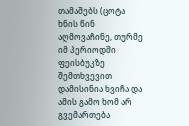თამაშებს (ცოტა ხნის წინ აღმოვაჩინე, თურმე იმ პერიოდში ფეისბუკზე შემთხვევით დამისინია ხვიჩა და ამის გამო ხომ არ გვემართება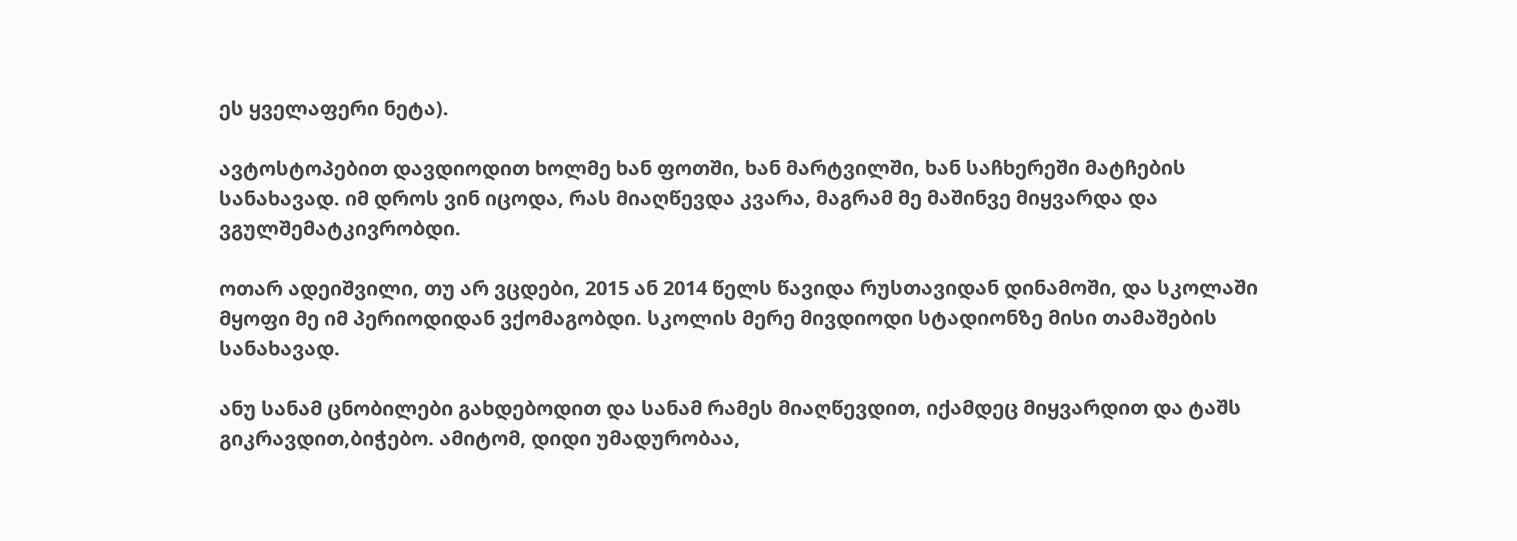ეს ყველაფერი ნეტა).

ავტოსტოპებით დავდიოდით ხოლმე ხან ფოთში, ხან მარტვილში, ხან საჩხერეში მატჩების სანახავად. იმ დროს ვინ იცოდა, რას მიაღწევდა კვარა, მაგრამ მე მაშინვე მიყვარდა და ვგულშემატკივრობდი.

ოთარ ადეიშვილი, თუ არ ვცდები, 2015 ან 2014 წელს წავიდა რუსთავიდან დინამოში, და სკოლაში მყოფი მე იმ პერიოდიდან ვქომაგობდი. სკოლის მერე მივდიოდი სტადიონზე მისი თამაშების სანახავად.

ანუ სანამ ცნობილები გახდებოდით და სანამ რამეს მიაღწევდით, იქამდეც მიყვარდით და ტაშს გიკრავდით,ბიჭებო. ამიტომ, დიდი უმადურობაა,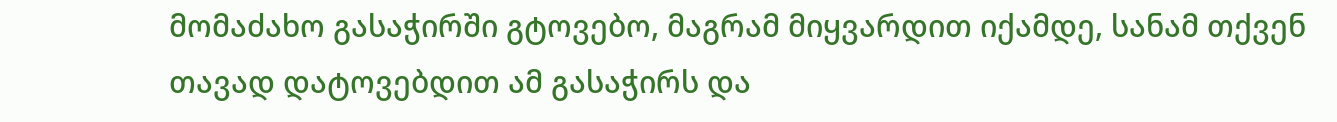მომაძახო გასაჭირში გტოვებო, მაგრამ მიყვარდით იქამდე, სანამ თქვენ თავად დატოვებდით ამ გასაჭირს და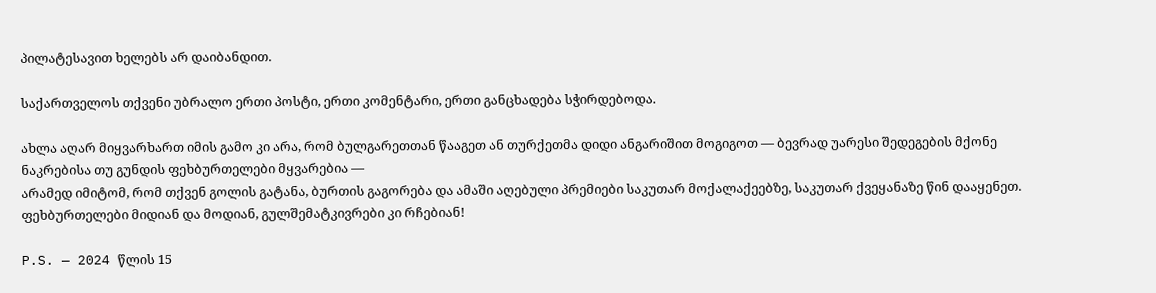პილატესავით ხელებს არ დაიბანდით.

საქართველოს თქვენი უბრალო ერთი პოსტი, ერთი კომენტარი, ერთი განცხადება სჭირდებოდა.

ახლა აღარ მიყვარხართ იმის გამო კი არა, რომ ბულგარეთთან წააგეთ ან თურქეთმა დიდი ანგარიშით მოგიგოთ — ბევრად უარესი შედეგების მქონე ნაკრებისა თუ გუნდის ფეხბურთელები მყვარებია —
არამედ იმიტომ, რომ თქვენ გოლის გატანა, ბურთის გაგორება და ამაში აღებული პრემიები საკუთარ მოქალაქეებზე, საკუთარ ქვეყანაზე წინ დააყენეთ. ფეხბურთელები მიდიან და მოდიან, გულშემატკივრები კი რჩებიან!

P.S. — 2024 წლის 15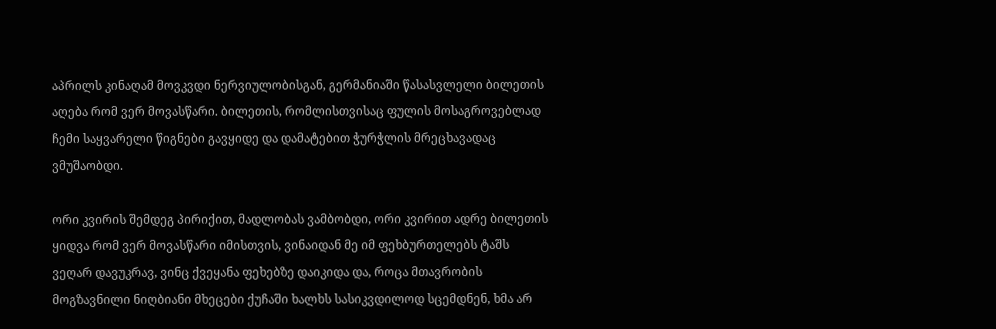აპრილს კინაღამ მოვკვდი ნერვიულობისგან, გერმანიაში წასასვლელი ბილეთის აღება რომ ვერ მოვასწარი. ბილეთის, რომლისთვისაც ფულის მოსაგროვებლად ჩემი საყვარელი წიგნები გავყიდე და დამატებით ჭურჭლის მრეცხავადაც ვმუშაობდი.

ორი კვირის შემდეგ პირიქით, მადლობას ვამბობდი, ორი კვირით ადრე ბილეთის ყიდვა რომ ვერ მოვასწარი იმისთვის, ვინაიდან მე იმ ფეხბურთელებს ტაშს ვეღარ დავუკრავ, ვინც ქვეყანა ფეხებზე დაიკიდა და, როცა მთავრობის მოგზავნილი ნიღბიანი მხეცები ქუჩაში ხალხს სასიკვდილოდ სცემდნენ, ხმა არ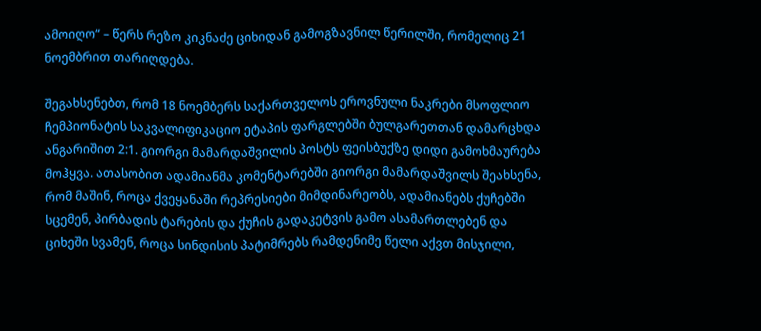ამოიღო“ – წერს რეზო კიკნაძე ციხიდან გამოგზავნილ წერილში, რომელიც 21 ნოემბრით თარიღდება.

შეგახსენებთ, რომ 18 ნოემბერს საქართველოს ეროვნული ნაკრები მსოფლიო ჩემპიონატის საკვალიფიკაციო ეტაპის ფარგლებში ბულგარეთთან დამარცხდა ანგარიშით 2:1. გიორგი მამარდაშვილის პოსტს ფეისბუქზე დიდი გამოხმაურება მოჰყვა. ათასობით ადამიანმა კომენტარებში გიორგი მამარდაშვილს შეახსენა, რომ მაშინ, როცა ქვეყანაში რეპრესიები მიმდინარეობს, ადამიანებს ქუჩებში სცემენ, პირბადის ტარების და ქუჩის გადაკეტვის გამო ასამართლებენ და ციხეში სვამენ, როცა სინდისის პატიმრებს რამდენიმე წელი აქვთ მისჯილი,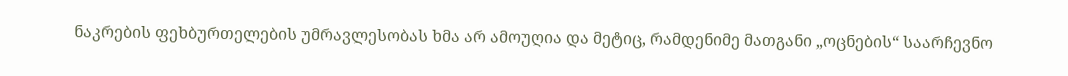ნაკრების ფეხბურთელების უმრავლესობას ხმა არ ამოუღია და მეტიც, რამდენიმე მათგანი „ოცნების“ საარჩევნო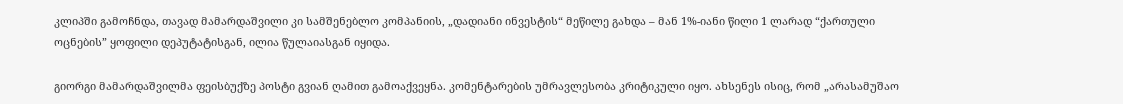კლიპში გამოჩნდა, თავად მამარდაშვილი კი სამშენებლო კომპანიის, „დადიანი ინვესტის“ მეწილე გახდა – მან 1%-იანი წილი 1 ლარად “ქართული ოცნების” ყოფილი დეპუტატისგან, ილია წულაიასგან იყიდა.

გიორგი მამარდაშვილმა ფეისბუქზე პოსტი გვიან ღამით გამოაქვეყნა. კომენტარების უმრავლესობა კრიტიკული იყო. ახსენეს ისიც, რომ „არასამუშაო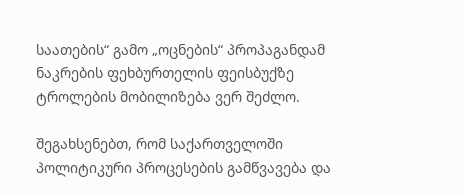საათების“ გამო „ოცნების“ პროპაგანდამ ნაკრების ფეხბურთელის ფეისბუქზე ტროლების მობილიზება ვერ შეძლო.

შეგახსენებთ, რომ საქართველოში პოლიტიკური პროცესების გამწვავება და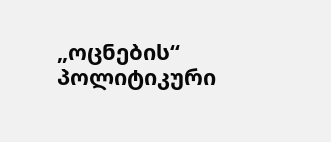„ოცნების“ პოლიტიკური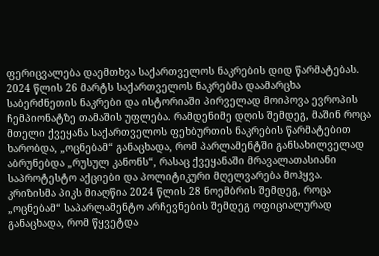ფერიცვალება დაემთხვა საქართველოს ნაკრების დიდ წარმატებას. 2024 წლის 26 მარტს საქართველოს ნაკრებმა დაამარცხა საბერძნეთის ნაკრები და ისტორიაში პირველად მოიპოვა ევროპის ჩემპიონატზე თამაშის უფლება. რამდენიმე დღის შემდეგ, მაშინ როცა მთელი ქვეყანა საქართველოს ფეხბურთის ნაკრების წარმატებით ხარობდა, „ოცნებამ“ განაცხადა, რომ პარლამენტში განსახილველად აბრუნებდა „რუსულ კანონს“, რასაც ქვეყანაში მრავალათასიანი საპროტესტო აქციები და პოლიტიკური მღელვარება მოჰყვა. კრიზისმა პიკს მიაღწია 2024 წლის 28 ნოემბრის შემდეგ, როცა „ოცნებამ“ საპარლამენტო არჩევნების შემდეგ ოფიციალურად განაცხადა, რომ წყვეტდა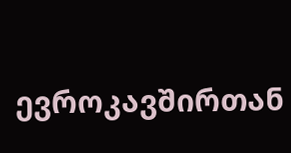ევროკავშირთან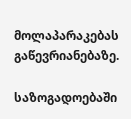მოლაპარაკებას გაწევრიანებაზე.

საზოგადოებაში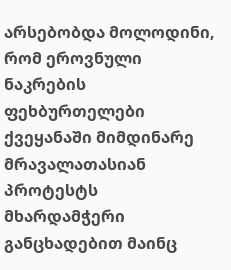არსებობდა მოლოდინი, რომ ეროვნული ნაკრების ფეხბურთელები ქვეყანაში მიმდინარე მრავალათასიან პროტესტს მხარდამჭერი განცხადებით მაინც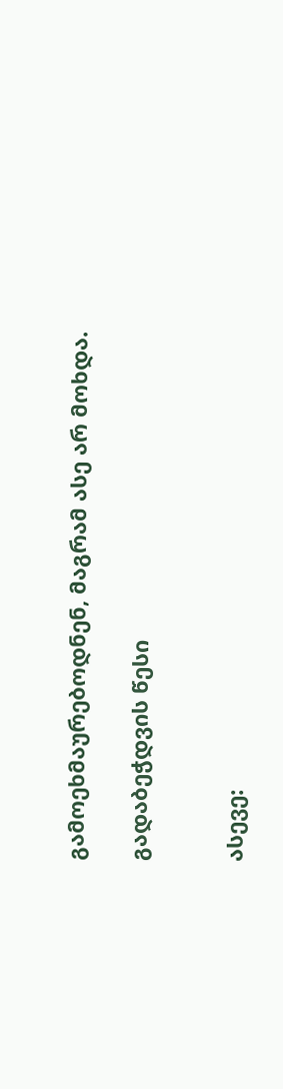გამოეხმაურებოდნენ, მაგრამ ასე არ მოხდა.

გადაბეჭდვის წესი


ასევე: